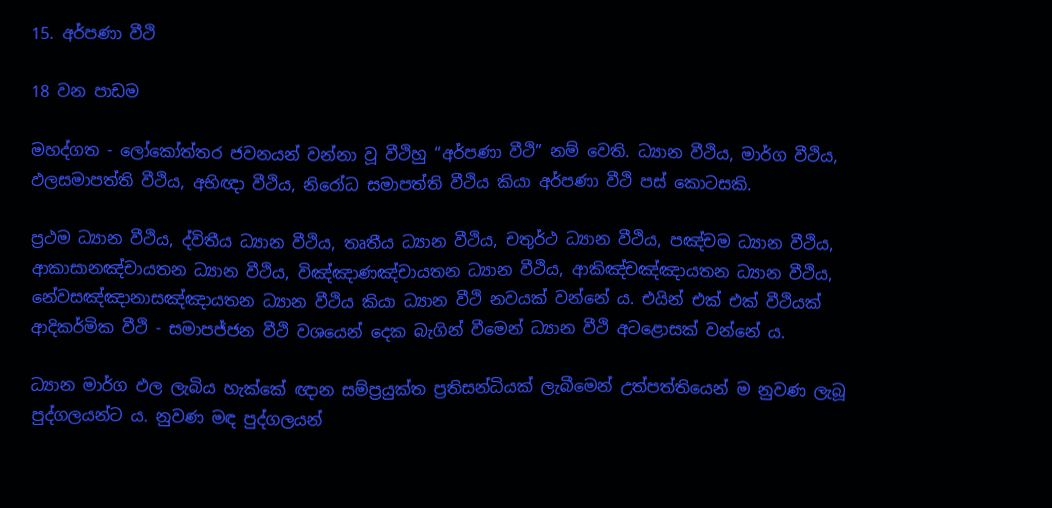15. අර්පණා වීථි

18 වන පාඩම

මහද්ගත - ලෝකෝත්තර ජවනයන් වන්නා වූ වීථිහු “අර්පණා වීථි” නම් වෙති. ධ්‍යාන වීථිය, මාර්ග වීථිය, ඵලසමාපත්ති වීථිය, අභිඥා වීථිය, නිරෝධ සමාපත්ති වීථිය කියා අර්පණා වීථි පස් කොටසකි.

ප්‍ර‍ථම ධ්‍යාන වීථිය, ද්විතීය ධ්‍යාන වීථිය, තෘතීය ධ්‍යාන වීථිය, චතුර්ථ ධ්‍යාන වීථිය, පඤ්චම ධ්‍යාන වීථිය, ආකාසානඤ්චායතන ධ්‍යාන වීථිය, විඤ්ඤාණඤ්චායතන ධ්‍යාන වීථිය, ආකිඤ්චඤ්ඤායතන ධ්‍යාන වීථිය, නේවසඤ්ඤානාසඤ්ඤායතන ධ්‍යාන වීථිය කියා ධ්‍යාන වීථි නවයක් වන්නේ ය. එයින් එක් එක් වීථියක් ආදිකර්මික වීථි - සමාපජ්ජන වීථි වශයෙන් දෙක බැගින් වීමෙන් ධ්‍යාන වීථි අටළොසක් වන්නේ ය.

ධ්‍යාන මාර්ග ඵල ලැබිය හැක්කේ ඥාන සම්ප්‍ර‍යුක්ත ප්‍ර‍තිසන්ධියක් ලැබීමෙන් උත්පත්තියෙන් ම නුවණ ලැබූ පුද්ගලයන්ට ය. නුවණ මඳ පුද්ගලයන්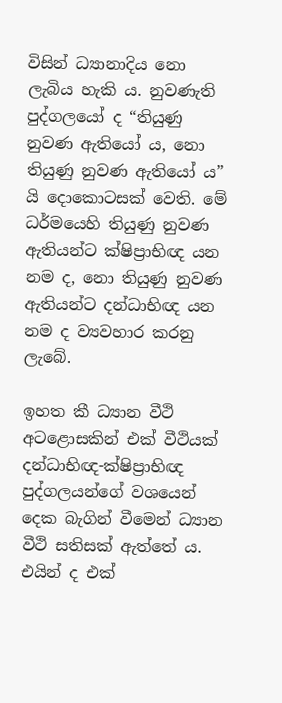විසින් ධ්‍යානාදිය නො ලැබිය හැකි ය. නුවණැති පුද්ගලයෝ ද “තියුණු නුවණ ඇතියෝ ය, නො තියුණු නුවණ ඇතියෝ ය” යි දොකොටසක් වෙති. මේ ධර්මයෙහි තියුණු නුවණ ඇතියන්ට ක්ෂිප්‍රාභිඥ යන නම ද, නො තියුණු නුවණ ඇතියන්ට දන්ධාභිඥ යන නම ද ව්‍යවහාර කරනු ලැබේ.

ඉහත කී ධ්‍යාන වීථි අටළොසකින් එක් වීථියක් දන්ධාභිඥ-ක්ෂිප්‍රාභිඥ පුද්ගලයන්ගේ වශයෙන් දෙක බැගින් වීමෙන් ධ්‍යාන වීථි සතිසක් ඇත්තේ ය. එයින් ද එක්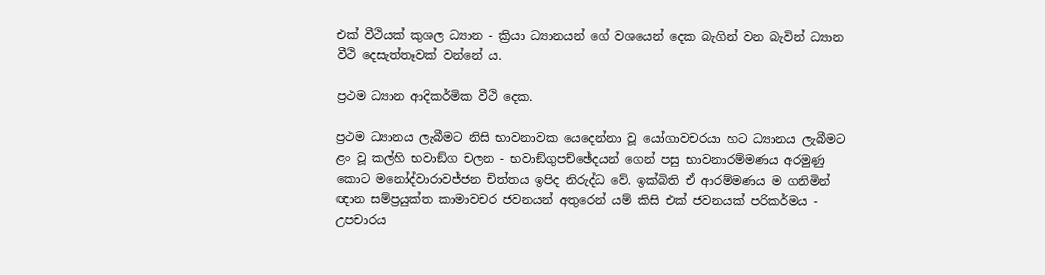එක් වීථියක් කුශල ධ්‍යාන - ක්‍රියා ධ්‍යානයන් ගේ වශයෙන් දෙක බැගින් වන බැවින් ධ්‍යාන වීථි දෙසැත්තෑවක් වන්නේ ය.

ප්‍ර‍ථම ධ්‍යාන ආදිකර්මික වීථි දෙක.

ප්‍ර‍ථම ධ්‍යානය ලැබීමට නිසි භාවනාවක යෙදෙන්නා වූ යෝගාවචරයා හට ධ්‍යානය ලැබීමට ළං වූ කල්හි භවාඞ්ග චලන - භවාඞ්ගුපච්ඡේදයන් ගෙන් පසු භාවනාරම්මණය අරමුණු කොට මනෝද්වාරාවජ්ජන චිත්තය ඉපිද නිරුද්ධ වේ. ඉක්බිති ඒ ආරම්මණය ම ගනිමින් ඥාන සම්ප්‍ර‍යුක්ත කාමාවචර ජවනයන් අතුරෙන් යම් කිසි එක් ජවනයක් පරිකර්මය - උපචාරය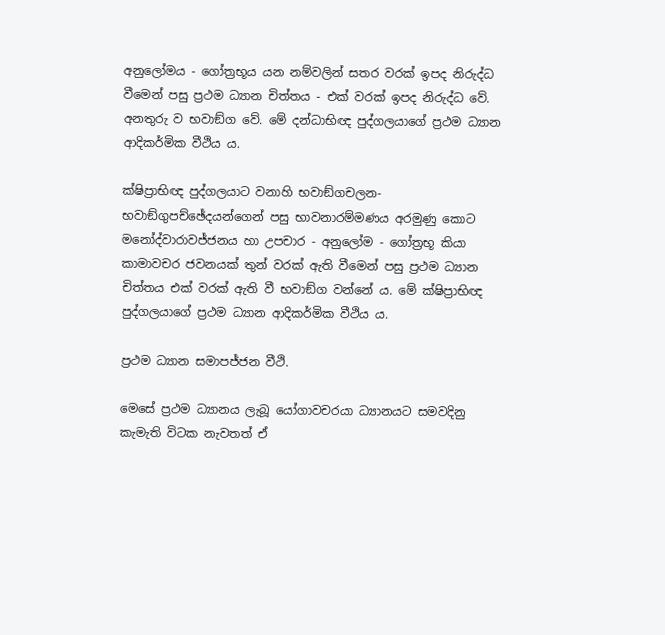අනුලෝමය - ගෝත්‍ර‍භූය යන නම්වලින් සතර වරක් ඉපද නිරුද්ධ වීමෙන් පසු ප්‍ර‍ථම ධ්‍යාන චිත්තය - එක් වරක් ඉපද නිරුද්ධ වේ. අනතුරු ව භවාඞ්ග වේ. මේ දන්ධාභිඥ පුද්ගලයාගේ ප්‍ර‍ථම ධ්‍යාන ආදිකර්මික වීථිය ය.

ක්ෂිප්‍රාභිඥ පුද්ගලයාට වනාහි භවාඞ්ගචලන-භවාඞ්ගුපච්ඡේදයන්ගෙන් පසු භාවනාරම්මණය අරමුණු කොට මනෝද්වාරාවජ්ජනය හා උපචාර - අනුලෝම - ගෝත්‍ර‍භූ කියා කාමාවචර ජවනයක් තුන් වරක් ඇති වීමෙන් පසු ප්‍ර‍ථම ධ්‍යාන චිත්තය එක් වරක් ඇති වී භවාඞ්ග වන්නේ ය. මේ ක්ෂිප්‍රාභිඥ පුද්ගලයාගේ ප්‍ර‍ථම ධ්‍යාන ආදිකර්මික වීථිය ය.

ප්‍ර‍ථම ධ්‍යාන සමාපජ්ජන වීථි.

මෙසේ ප්‍ර‍ථම ධ්‍යානය ලැබූ යෝගාවචරයා ධ්‍යානයට සමවදිනු කැමැති විටක නැවතත් ඒ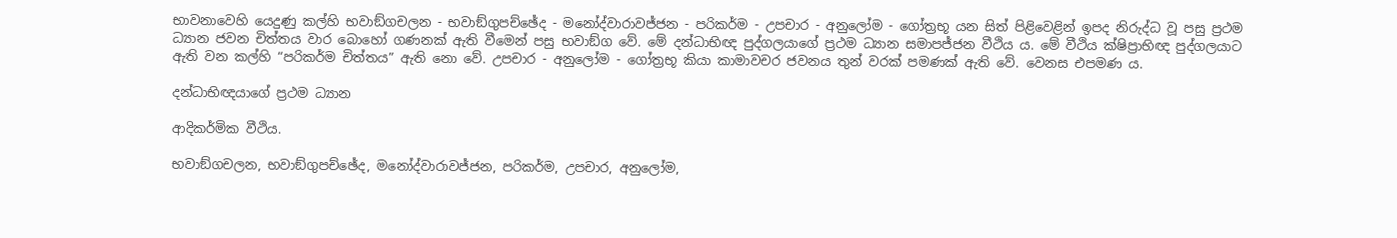භාවනාවෙහි යෙදුණු කල්හි භවාඞ්ගචලන - භවාඞ්ගුපච්ඡේද - මනෝද්වාරාවජ්ජන - පරිකර්ම - උපචාර - අනුලෝම - ගෝත්‍ර‍භූ යන සිත් පිළිවෙළින් ඉපද නිරුද්ධ වූ පසු ප්‍ර‍ථම ධ්‍යාන ජවන චිත්තය වාර බොහෝ ගණනක් ඇති වීමෙන් පසු භවාඞ්ග වේ. මේ දන්ධාභිඥ පුද්ගලයාගේ ප්‍ර‍ථම ධ්‍යාන සමාපජ්ජන වීථිය ය. මේ වීථිය ක්ෂිප්‍රාභිඥ පුද්ගලයාට ඇති වන කල්හි “පරිකර්ම චිත්තය” ඇති නො වේ. උපචාර - අනුලෝම - ගෝත්‍ර‍භූ කියා කාමාවචර ජවනය තුන් වරක් පමණක් ඇති වේ. වෙනස එපමණ ය.

දන්ධාභිඥයාගේ ප්‍ර‍ථම ධ්‍යාන

ආදිකර්මික වීථිය.

භවාඞ්ගචලන, භවාඞ්ගුපච්ඡේද, මනෝද්වාරාවජ්ජන, පරිකර්ම, උපචාර, අනුලෝම,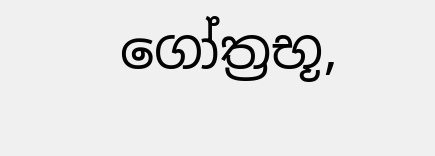ගෝත්‍ර‍භූ,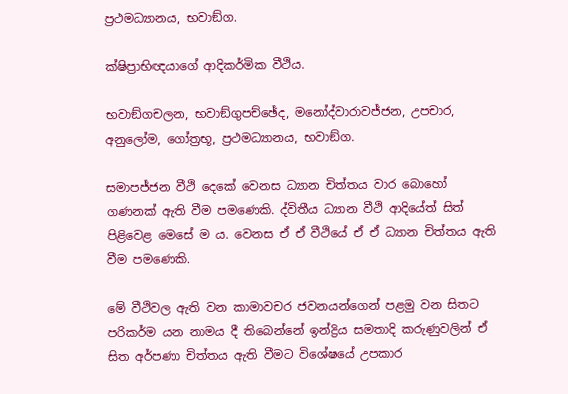ප්‍ර‍ථමධ්‍යානය, භවාඞ්ග.

ක්ෂිප්‍රාභිඥයාගේ ආදිකර්මික වීථිය.

භවාඞ්ගචලන, භවාඞ්ගුපච්ඡේද, මනෝද්වාරාවජ්ජන, උපචාර, අනුලෝම, ගෝත්‍ර‍භූ, ප්‍ර‍ථමධ්‍යානය, භවාඞ්ග.

සමාපජ්ජන වීථි දෙකේ වෙනස ධ්‍යාන චිත්තය වාර බොහෝ ගණනක් ඇති වීම පමණෙකි. ද්විතීය ධ්‍යාන වීථි ආදියේත් සිත් පිළිවෙළ මෙසේ ම ය. වෙනස ඒ ඒ වීථියේ ඒ ඒ ධ්‍යාන චිත්තය ඇති වීම පමණෙකි.

මේ වීථිවල ඇති වන කාමාවචර ජවනයන්ගෙන් පළමු වන සිතට පරිකර්ම යන නාමය දී තිබෙන්නේ ඉන්ද්‍රිය සමතාදි කරුණුවලින් ඒ සිත අර්පණා චිත්තය ඇති වීමට විශේෂයේ උපකාර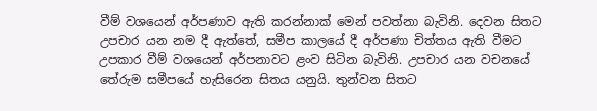වීම් වශයෙන් අර්පණාව ඇති කරන්නාක් මෙන් පවත්නා බැවිනි. දෙවන සිතට උපචාර යන නම දී ඇත්තේ, සමීප කාලයේ දී අර්පණා චිත්තය ඇති වීමට උපකාර වීම් වශයෙන් අර්පනාවට ළංව සිටින බැවිනි. උපචාර යන වචනයේ තේරුම සමීපයේ හැසිරෙන සිතය යනුයි. තුන්වන සිතට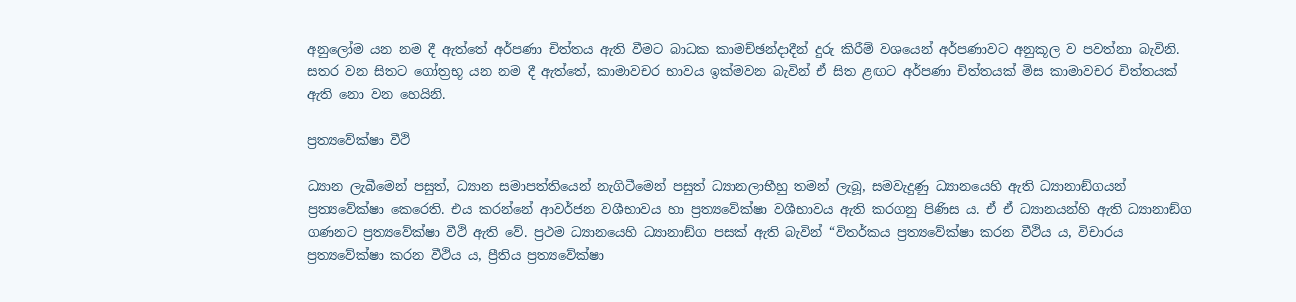අනුලෝම යන නම දී ඇත්තේ අර්පණා චිත්තය ඇති වීමට බාධක කාමච්ඡන්දාදීන් දුරු කිරීම් වශයෙන් අර්පණාවට අනුකූල ව පවත්නා බැවිනි. සතර වන සිතට ගෝත්‍ර‍භූ යන නම දී ඇත්තේ, කාමාවචර භාවය ඉක්මවන බැවින් ඒ සිත ළඟට අර්පණා චිත්තයක් මිස කාමාවචර චිත්තයක් ඇති නො වන හෙයිනි.

ප්‍ර‍ත්‍යවේක්ෂා වීථි

ධ්‍යාන ලැබීමෙන් පසුත්, ධ්‍යාන සමාපත්තියෙන් නැගිටීමෙන් පසුත් ධ්‍යානලාභීහු තමන් ලැබූ, සමවැදුණු ධ්‍යානයෙහි ඇති ධ්‍යානාඞ්ගයන් ප්‍ර‍ත්‍යවේක්ෂා කෙරෙති. එය කරන්නේ ආවර්ජන වශීභාවය හා ප්‍ර‍ත්‍යවේක්ෂා වශීභාවය ඇති කරගනු පිණිස ය. ඒ ඒ ධ්‍යානයන්හි ඇති ධ්‍යානාඞ්ග ගණනට ප්‍ර‍ත්‍යවේක්ෂා වීථි ඇති වේ. ප්‍ර‍ථම ධ්‍යානයෙහි ධ්‍යානාඞ්ග පසක් ඇති බැවින් “විතර්කය ප්‍ර‍ත්‍යවේක්ෂා කරන වීථිය ය, විචාරය ප්‍ර‍ත්‍යවේක්ෂා කරන වීථිය ය, ප්‍රීතිය ප්‍ර‍ත්‍යවේක්ෂා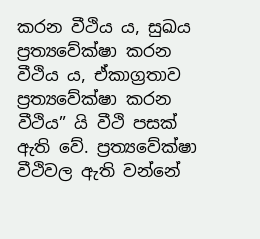කරන වීථිය ය, සුඛය ප්‍ර‍ත්‍යවේක්ෂා කරන වීථිය ය, ඒකාග්‍ර‍තාව ප්‍ර‍ත්‍යවේක්ෂා කරන වීථිය” යි වීථි පසක් ඇති වේ. ප්‍ර‍ත්‍යවේක්ෂා වීථිවල ඇති වන්නේ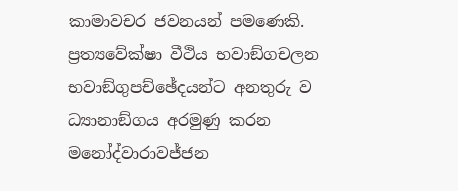කාමාවචර ජවනයන් පමණෙකි. ප්‍ර‍ත්‍යවේක්ෂා වීථිය භවාඞ්ගචලන භවාඞ්ගුපච්ඡේදයන්ට අනතුරු ව ධ්‍යානාඞ්ගය අරමුණු කරන මනෝද්වාරාවජ්ජන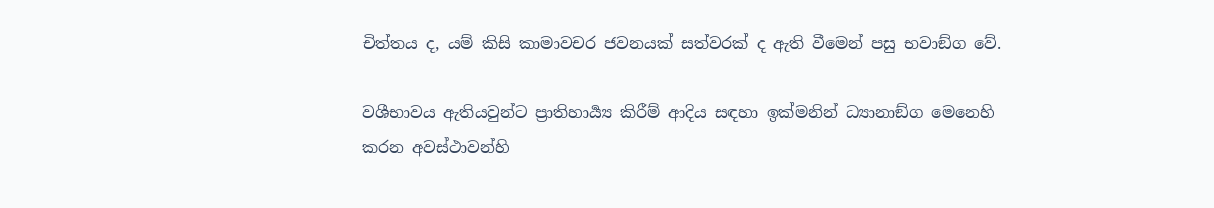චිත්තය ද, යම් කිසි කාමාවචර ජවනයක් සත්වරක් ද ඇති වීමෙන් පසු භවාඞ්ග වේ.

වශීභාවය ඇතියවුන්ට ප්‍රාතිහාර්‍ය්‍ය කිරීම් ආදිය සඳහා ඉක්මනින් ධ්‍යානාඞ්ග මෙනෙහි කරන අවස්ථාවන්හි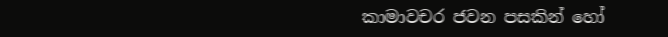කාමාවචර ජවන පසකින් හෝ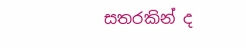සතරකින් ද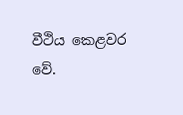වීථිය කෙළවර වේ.